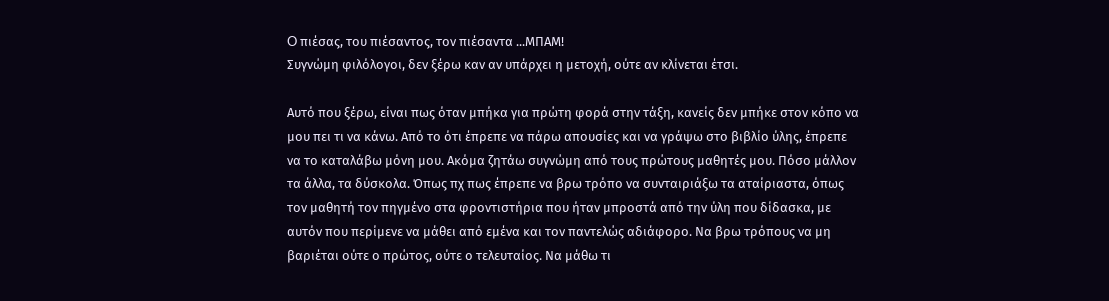O πιέσας, του πιέσαντος, τον πιέσαντα ...ΜΠΑΜ!
Συγνώμη φιλόλογοι, δεν ξέρω καν αν υπάρχει η μετοχή, ούτε αν κλίνεται έτσι.

Αυτό που ξέρω, είναι πως όταν μπήκα για πρώτη φορά στην τάξη, κανείς δεν μπήκε στον κόπο να μου πει τι να κάνω. Από το ότι έπρεπε να πάρω απουσίες και να γράψω στο βιβλίο ύλης, έπρεπε να το καταλάβω μόνη μου. Ακόμα ζητάω συγνώμη από τους πρώτους μαθητές μου. Πόσο μάλλον τα άλλα, τα δύσκολα. Όπως πχ πως έπρεπε να βρω τρόπο να συνταιριάξω τα αταίριαστα, όπως τον μαθητή τον πηγμένο στα φροντιστήρια που ήταν μπροστά από την ύλη που δίδασκα, με αυτόν που περίμενε να μάθει από εμένα και τον παντελώς αδιάφορο. Να βρω τρόπους να μη βαριέται ούτε ο πρώτος, ούτε ο τελευταίος. Να μάθω τι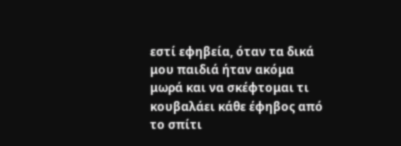εστί εφηβεία, όταν τα δικά μου παιδιά ήταν ακόμα μωρά και να σκέφτομαι τι κουβαλάει κάθε έφηβος από το σπίτι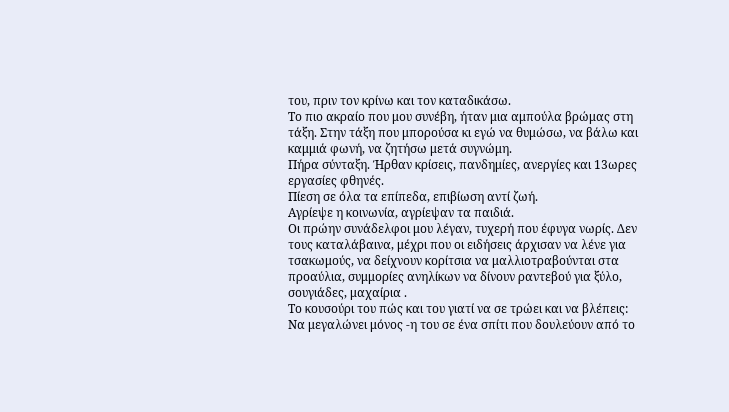του, πριν τον κρίνω και τον καταδικάσω.
Το πιο ακραίο που μου συνέβη, ήταν μια αμπούλα βρώμας στη τάξη. Στην τάξη που μπορούσα κι εγώ να θυμώσω, να βάλω και καμμιά φωνή, να ζητήσω μετά συγνώμη.
Πήρα σύνταξη. Ήρθαν κρίσεις, πανδημίες, ανεργίες και 13ωρες εργασίες φθηνές.
Πίεση σε όλα τα επίπεδα, επιβίωση αντί ζωή.
Αγρίεψε η κοινωνία, αγρίεψαν τα παιδιά.
Οι πρώην συνάδελφοι μου λέγαν, τυχερή που έφυγα νωρίς. Δεν τους καταλάβαινα, μέχρι που οι ειδήσεις άρχισαν να λένε για τσακωμούς, να δείχνουν κορίτσια να μαλλιοτραβούνται στα προαύλια, συμμορίες ανηλίκων να δίνουν ραντεβού για ξύλο, σουγιάδες, μαχαίρια .
Το κουσούρι του πώς και του γιατί να σε τρώει και να βλέπεις:
Να μεγαλώνει μόνος -η του σε ένα σπίτι που δουλεύουν από το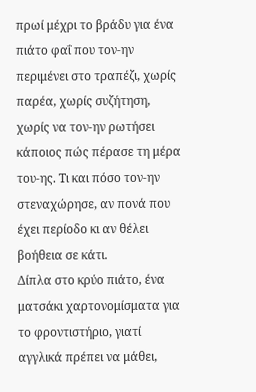πρωί μέχρι το βράδυ για ένα πιάτο φαΐ που τον-ην περιμένει στο τραπέζι, χωρίς παρέα, χωρίς συζήτηση, χωρίς να τον-ην ρωτήσει κάποιος πώς πέρασε τη μέρα του-ης. Τι και πόσο τον-ην στεναχώρησε, αν πονά που έχει περίοδο κι αν θέλει βοήθεια σε κάτι.
Δίπλα στο κρύο πιάτο, ένα ματσάκι χαρτονομίσματα για το φροντιστήριο, γιατί αγγλικά πρέπει να μάθει,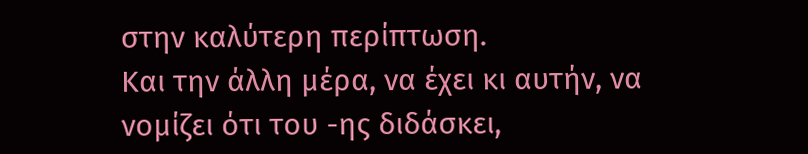στην καλύτερη περίπτωση.
Και την άλλη μέρα, να έχει κι αυτήν, να νομίζει ότι του -ης διδάσκει,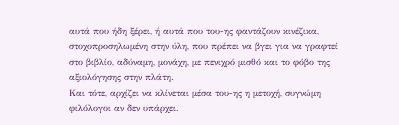αυτά που ήδη ξέρει, ή αυτά που του-ης φαντάζουν κινέζικα, στοχοπροσηλωμένη στην ύλη, που πρέπει να βγει για να γραφτεί στο βιβλίο, αδύναμη, μονάχη, με πενιχρό μισθό και το φόβο της αξιολόγησης στην πλάτη.
Και τότε, αρχίζει να κλίνεται μέσα του-ης η μετοχή, συγνώμη φιλόλογοι αν δεν υπάρχει.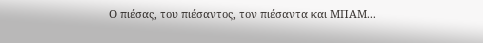Ο πιέσας, του πιέσαντος, τον πιέσαντα και ΜΠΑΜ...